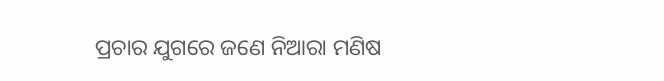ପ୍ରଚାର ଯୁଗରେ ଜଣେ ନିଆରା ମଣିଷ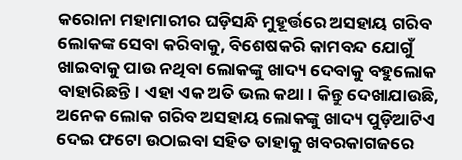କରୋନା ମହାମାରୀର ଘଡ଼ିସନ୍ଧି ମୁହୂର୍ତ୍ତରେ ଅସହାୟ ଗରିବ ଲୋକଙ୍କ ସେବା କରିବାକୁ, ବିଶେଷକରି କାମବନ୍ଦ ଯୋଗୁଁ ଖାଇବାକୁ ପାଉ ନଥିବା ଲୋକଙ୍କୁ ଖାଦ୍ୟ ଦେବାକୁ ବହୁଲୋକ ବାହାରିଛନ୍ତି। ଏହା ଏକ ଅତି ଭଲ କଥା। କିନ୍ତୁ ଦେଖାଯାଉଛି, ଅନେକ ଲୋକ ଗରିବ ଅସହାୟ ଲୋକଙ୍କୁ ଖାଦ୍ୟ ପୁଡ଼ିଆଟିଏ ଦେଇ ଫଟୋ ଉଠାଇବା ସହିତ ତାହାକୁ ଖବରକାଗଜରେ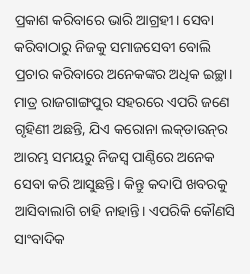ପ୍ରକାଶ କରିବାରେ ଭାରି ଆଗ୍ରହୀ। ସେବା କରିବାଠାରୁ ନିଜକୁ ସମାଜସେବୀ ବୋଲି ପ୍ରଚାର କରିବାରେ ଅନେକଙ୍କର ଅଧିକ ଇଚ୍ଛା। ମାତ୍ର ରାଜଗାଙ୍ଗପୁର ସହରରେ ଏପରି ଜଣେ ଗୃହିଣୀ ଅଛନ୍ତି, ଯିଏ କରୋନା ଲକ୍‌ଡାଉନ୍‌ର ଆରମ୍ଭ ସମୟରୁ ନିଜସ୍ବ ପାଣ୍ଠିରେ ଅନେକ ସେବା କରି ଆସୁଛନ୍ତି। କିନ୍ତୁ କଦାପି ଖବରକୁ ଆସିବାଲାଗି ଚାହି ନାହାନ୍ତି। ଏପରିକି କୌଣସି ସାଂବାଦିକ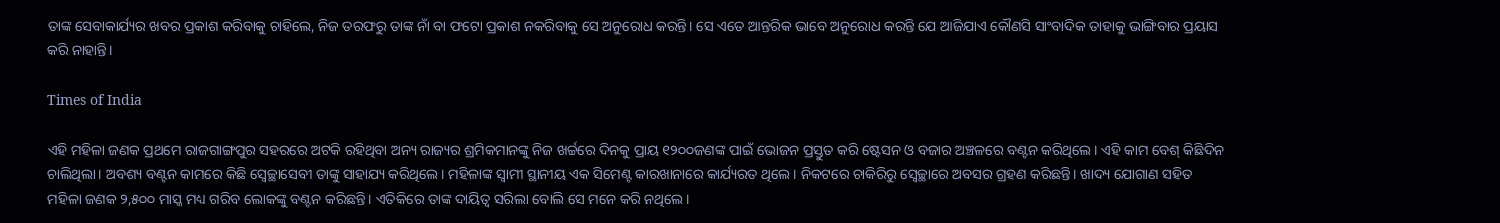ତାଙ୍କ ସେବାକାର୍ଯ୍ୟର ଖବର ପ୍ରକାଶ କରିବାକୁ ଚାହିଲେ, ନିଜ ତରଫରୁ ତାଙ୍କ ନାଁ ବା ଫଟୋ ପ୍ରକାଶ ନକରିବାକୁ ସେ ଅନୁରୋଧ କରନ୍ତି। ସେ ଏତେ ଆନ୍ତରିକ ଭାବେ ଅନୁରୋଧ କରନ୍ତି ‌ଯେ ଆଜିଯାଏ କୌଣସି ସାଂବାଦିକ ତାହାକୁ ଭାଙ୍ଗିବାର ପ୍ରୟାସ କରି ନାହାନ୍ତି।

Times of India

ଏହି ମହିଳା ଜଣକ ପ୍ରଥମେ ରାଜଗାଙ୍ଗପୁର ସହରରେ ଅଟକି ରହିଥିବା ଅନ୍ୟ ରାଜ୍ୟର ଶ୍ରମିକମାନଙ୍କୁ ନିଜ ଖର୍ଚ୍ଚରେ ଦିନକୁ ପ୍ରାୟ ୧୨୦୦ଜଣଙ୍କ ପାଇଁ ଭୋଜନ ପ୍ରସ୍ତୁତ କରି ଷ୍ଟେସନ ଓ ବଜାର ଅଞ୍ଚଳରେ ବଣ୍ଟନ କରିଥିଲେ। ଏହି କାମ ବେଶ୍ କିଛିଦିନ ଚାଲିଥିଲା। ଅବଶ୍ୟ ବଣ୍ଟନ କାମରେ କିଛି ସ୍ବେଚ୍ଛାସେବୀ ତାଙ୍କୁ ସାହାଯ୍ୟ କରିଥିଲେ। ମହିଳାଙ୍କ ସ୍ବାମୀ ସ୍ଥାନୀୟ ଏକ ସିମେଣ୍ଟ କାରଖାନାରେ କାର୍ଯ୍ୟରତ ଥିଲେ। ନିକଟରେ ଚାକିରିରୁ ସ୍ବେଚ୍ଛାରେ ଅବସର ଗ୍ରହଣ କରିଛନ୍ତି। ଖାଦ୍ୟ ଯୋଗାଣ ସହିତ ମହିଳା ଜଣକ ୨,୫୦୦ ମାସ୍କ ମଧ୍ୟ ଗରିବ ଲୋକଙ୍କୁ ବଣ୍ଟନ କରିଛନ୍ତି। ଏତିକିରେ ତାଙ୍କ ଦାୟିତ୍ବ ସରିଲା ବୋଲି ସେ ମନେ କରି ନଥିଲେ।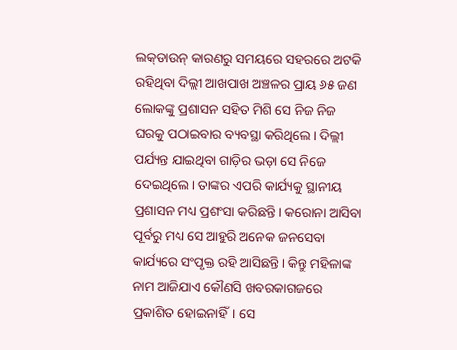ଲକ୍‌ଡାଉନ୍‌ କାରଣରୁ ସମୟରେ ସହରରେ ଅଟକି ରହିଥିବା ଦିଲ୍ଲୀ ଆଖପାଖ ଅଞ୍ଚଳର ପ୍ରାୟ ୬୫ ଜଣ ଲୋକଙ୍କୁ ପ୍ରଶାସନ ସହିତ ମିଶି ସେ ନିଜ ନିଜ ଘରକୁ ପଠାଇବାର ବ୍ୟବସ୍ଥା କରିଥିଲେ। ଦିଲ୍ଲୀ ପର୍ଯ୍ୟନ୍ତ ଯାଇଥିବା ଗାଡ଼ିର ଭଡ଼ା ସେ ନିଜେ ଦେଇଥିଲେ। ତାଙ୍କର ଏପରି କାର୍ଯ୍ୟକୁ ସ୍ଥାନୀୟ ପ୍ରଶାସନ ମଧ୍ୟ ପ୍ରଶଂସା କରିଛନ୍ତି। କରୋନା ଆସିବା ପୂର୍ବରୁ ମଧ୍ୟ ସେ ଆହୁରି ଅନେକ ଜନସେବା କାର୍ଯ୍ୟରେ ସଂପୃକ୍ତ ରହି ଆସିଛନ୍ତି। କିନ୍ତୁ ମହିଳାଙ୍କ ନାମ ଆଜିଯାଏ କୌଣସି ଖବରକାଗଜରେ ପ୍ରକାଶିତ ହୋଇନାହିଁ। ସେ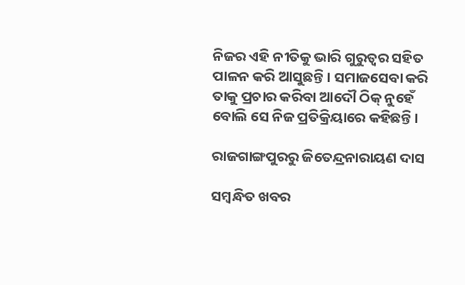ନିଜର ଏହି ନୀତିକୁ ଭାରି ଗୁରୁତ୍ବର ସହିତ ପାଳନ କରି ଆସୁଛନ୍ତି। ସମାଜସେବା କରି ତାକୁ ପ୍ରଚାର କରିବା ଆଦୌ ଠିକ୍‌ ନୁହେଁ ବୋଲି ସେ ନିଜ ପ୍ରତିକ୍ରିୟାରେ କହିଛନ୍ତି।

ରାଜଗାଙ୍ଗପୁରରୁ ଜିତେନ୍ଦ୍ରନାରାୟଣ ଦାସ

ସମ୍ବନ୍ଧିତ ଖବର